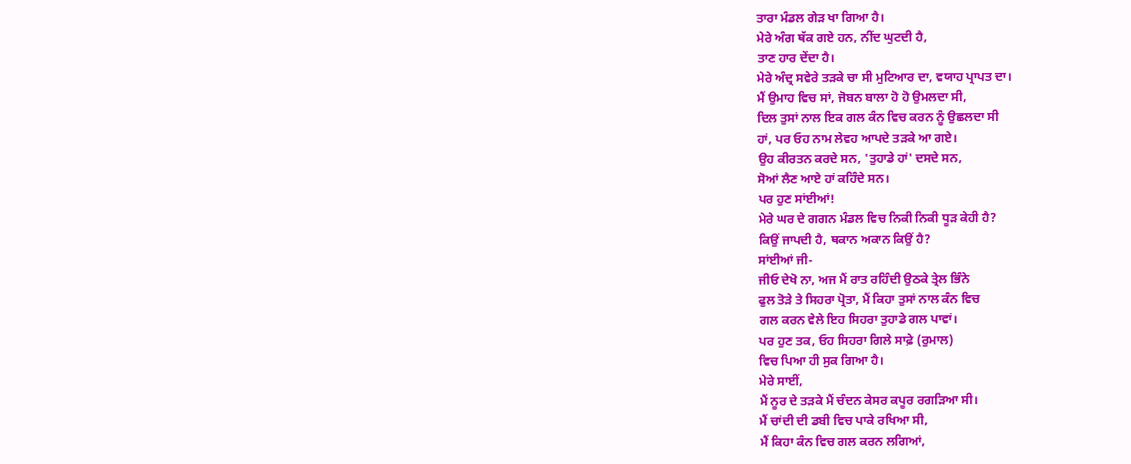ਤਾਰਾ ਮੰਡਲ ਗੇੜ ਖਾ ਗਿਆ ਹੈ।
ਮੇਰੇ ਅੰਗ ਥੱਕ ਗਏ ਹਨ, ਨੀਂਦ ਘੁਟਦੀ ਹੈ,
ਤਾਣ ਹਾਰ ਦੇਂਦਾ ਹੈ।
ਮੇਰੇ ਅੰਦ੍ਰ ਸਵੇਰੇ ਤੜਕੇ ਚਾ ਸੀ ਮੁਟਿਆਰ ਦਾ, ਵਯਾਹ ਪ੍ਰਾਪਤ ਦਾ।
ਮੈਂ ਉਮਾਹ ਵਿਚ ਸਾਂ, ਜੋਬਨ ਬਾਲਾ ਹੋ ਹੋ ਉਮਲਦਾ ਸੀ,
ਦਿਲ ਤੁਸਾਂ ਨਾਲ ਇਕ ਗਲ ਕੰਨ ਵਿਚ ਕਰਨ ਨੂੰ ਉਛਲਦਾ ਸੀ
ਹਾਂ, ਪਰ ਓਹ ਨਾਮ ਲੇਵਹ ਆਪਦੇ ਤੜਕੇ ਆ ਗਏ।
ਉਹ ਕੀਰਤਨ ਕਰਦੇ ਸਨ, 'ਤੁਹਾਡੇ ਹਾਂ' ਦਸਦੇ ਸਨ,
ਸੋਆਂ ਲੈਣ ਆਏ ਹਾਂ ਕਹਿੰਦੇ ਸਨ।
ਪਰ ਹੁਣ ਸਾਂਈਆਂ!
ਮੇਰੇ ਘਰ ਦੇ ਗਗਨ ਮੰਡਲ ਵਿਚ ਨਿਕੀ ਨਿਕੀ ਧੂੜ ਕੇਹੀ ਹੈ?
ਕਿਉਂ ਜਾਪਦੀ ਹੈ, ਥਕਾਨ ਅਕਾਨ ਕਿਉਂ ਹੈ?
ਸਾਂਈਆਂ ਜੀ-
ਜੀਓ ਦੇਖੋ ਨਾ, ਅਜ ਮੈਂ ਰਾਤ ਰਹਿੰਦੀ ਉਠਕੇ ਤ੍ਰੇਲ ਭਿੰਨੇ
ਫੁਲ ਤੋੜੇ ਤੇ ਸਿਹਰਾ ਪ੍ਰੋਤਾ, ਮੈਂ ਕਿਹਾ ਤੁਸਾਂ ਨਾਲ ਕੰਨ ਵਿਚ
ਗਲ ਕਰਨ ਵੇਲੇ ਇਹ ਸਿਹਰਾ ਤੁਹਾਡੇ ਗਲ ਪਾਵਾਂ।
ਪਰ ਹੁਣ ਤਕ, ਓਹ ਸਿਹਰਾ ਗਿਲੇ ਸਾਫ਼ੇ (ਰੁਮਾਲ)
ਵਿਚ ਪਿਆ ਹੀ ਸੁਕ ਗਿਆ ਹੈ।
ਮੇਰੇ ਸਾਈਂ,
ਮੈਂ ਨੂਰ ਦੇ ਤੜਕੇ ਮੈਂ ਚੰਦਨ ਕੇਸਰ ਕਪੂਰ ਰਗੜਿਆ ਸੀ।
ਮੈਂ ਚਾਂਦੀ ਦੀ ਡਬੀ ਵਿਚ ਪਾਕੇ ਰਖਿਆ ਸੀ,
ਮੈਂ ਕਿਹਾ ਕੰਨ ਵਿਚ ਗਲ ਕਰਨ ਲਗਿਆਂ,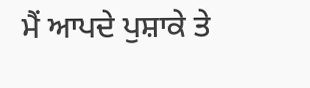ਮੈਂ ਆਪਦੇ ਪੁਸ਼ਾਕੇ ਤੇ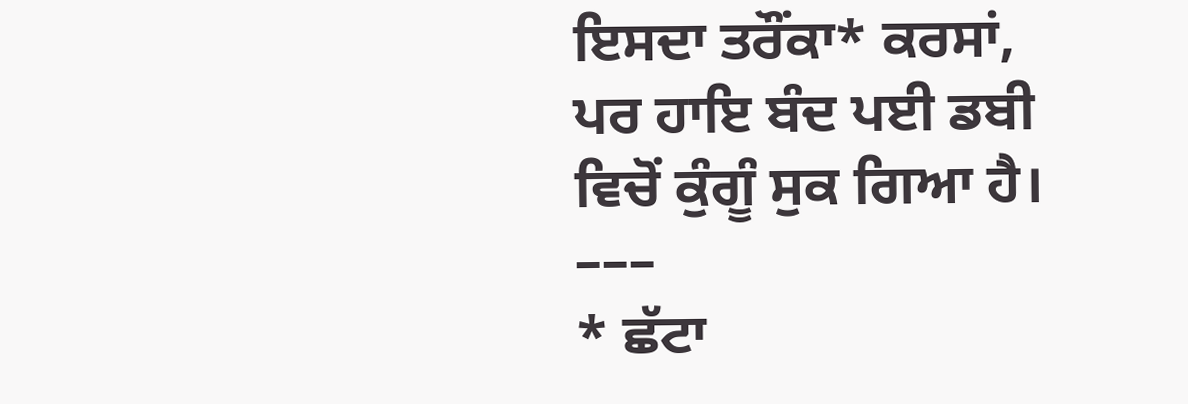ਇਸਦਾ ਤਰੌਂਕਾ* ਕਰਸਾਂ,
ਪਰ ਹਾਇ ਬੰਦ ਪਈ ਡਬੀ ਵਿਚੋਂ ਕੁੰਗੂੰ ਸੁਕ ਗਿਆ ਹੈ।
–––
* ਛੱਟਾ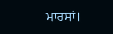ਮਾਰਸਾਂ।